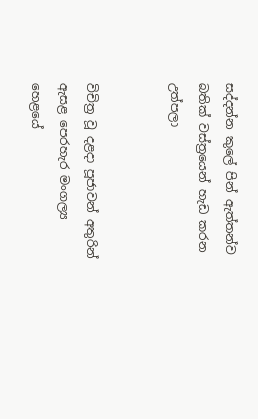සද්දන්න කුලේ පින් ඇත්තන්ව බතික් වස්ත්‍රයෙන් හැඩ කරන උත්පලා


විචිත්‍ර වූ දළදා පූජාවන් අතුරින් ඇසළ පෙරහැර මංගල්‍ය හෙළයේ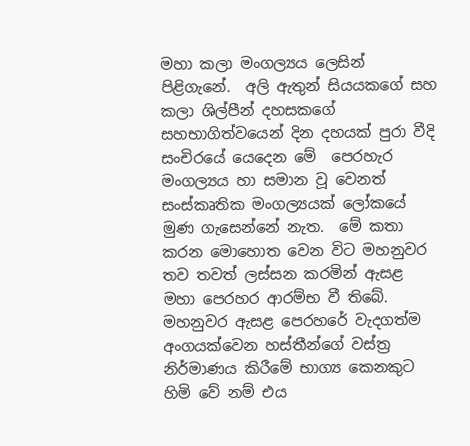මහා කලා මංගල්‍යය ලෙසින් පිළිගැනේ.  අලි ඇතුන් සියයකගේ සහ කලා ශිල්පීන් දහසකගේ සහභාගිත්වයෙන් දින දහයක් පුරා වීදි සංචිරයේ යෙදෙන මේ  පෙරහැර මංගල්‍යය හා සමාන වූ වෙනත් සංස්කෘතික මංගල්‍යයක් ලෝකයේ මුණ ගැසෙන්නේ නැත.  මේ කතා කරන මොහොත වෙන විට මහනුවර තව තවත් ලස්සන කරමින් ඇසළ මහා පෙරහර ආරම්භ වී තිබේ. මහනුවර ඇසළ පෙරහරේ වැදගත්ම අංගයක්වෙන හස්තීන්ගේ වස්ත්‍ර නිර්මාණය කිරීමේ භාග්‍ය කෙනකුට හිමි වේ නම් එය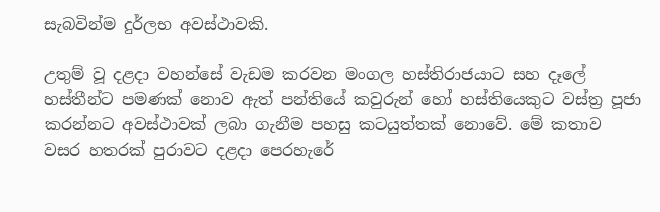සැබවින්ම දුර්ලභ අවස්ථාවකි.

උතුම් වූ දළදා වහන්සේ වැඩම කරවන මංගල හස්තිරාජයාට සහ දෑලේ හස්තීන්ට පමණක් නොව ඇත් පන්තියේ කවුරුන් හෝ හස්තියෙකුට වස්ත්‍ර පූජා කරන්නට අවස්ථාවක් ලබා ගැනීම පහසු කටයුත්තක් නොවේ. මේ කතාව වසර හතරක් පුරාවට දළදා පෙරහැරේ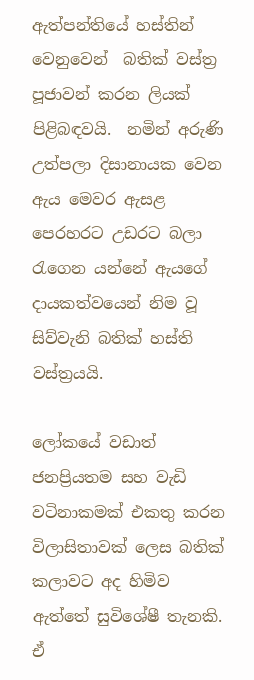ඇත්පන්තියේ හස්තින් වෙනුවෙන්  බතික් වස්ත්‍ර පූජාවන් කරන ලියක් පිළිබඳවයි.  නමින් අරුණි උත්පලා දිසානායක වෙන ඇය මෙවර ඇසළ පෙරහරට උඩරට බලා රැගෙන යන්නේ ඇයගේ දායකත්වයෙන් නිම වූ සිව්වැනි බතික් හස්ති වස්ත්‍රයයි.

ලෝකයේ වඩාත් ජනප්‍රියතම සහ වැඩි වටිනාකමක් එකතු කරන විලාසිතාවක් ලෙස බතික් කලාවට අද හිමිව ඇත්තේ සුවිශේෂී තැනකි. ඒ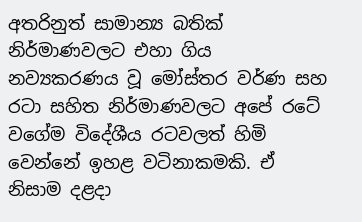අතරිනුත් සාමාන්‍ය බතික් නිර්මාණවලට එහා ගිය නව්‍යකරණය වූ මෝස්තර වර්ණ සහ රටා සහිත නිර්මාණවලට අපේ රටේ වගේම විදේශීය රටවලත් හිමි වෙන්නේ ඉහළ වටිනාකමකි. ඒ නිසාම දළදා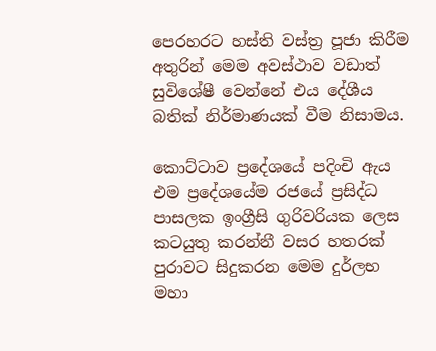පෙරහරට හස්ති වස්ත්‍ර පූජා කිරීම අතුරින් මෙම අවස්ථාව වඩාත් සුවිශේෂී වෙන්නේ එය දේශීය බතික් නිර්මාණයක් වීම නිසාමය.

කොට්ටාව ප්‍රදේශයේ පදිංචි ඇය එම ප්‍රදේශයේම රජයේ ප්‍රසිද්ධ පාසලක ඉංග්‍රීසි ගුරිවරියක ලෙස කටයුතු කරන්නී වසර හතරක් පුරාවට සිදුකරන මෙම දුර්ලභ මහා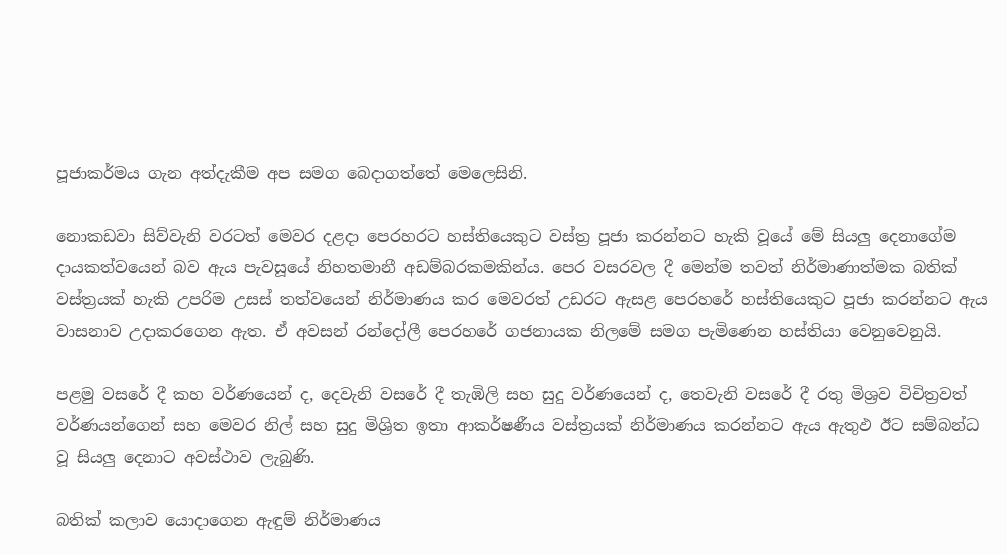පූජාකර්මය ගැන අත්දැකීම අප සමග බෙදාගත්තේ මෙලෙසිනි.

නොකඩවා සිව්වැනි වරටත් මෙවර දළදා පෙරහරට හස්තියෙකුට වස්ත්‍ර පූජා කරන්නට හැකි වූයේ මේ සියලු දෙනාගේම දායකත්වයෙන් බව ඇය පැවසූයේ නිහතමානී අඩම්බරකමකින්ය. පෙර වසරවල දී මෙන්ම තවත් නිර්මාණාත්මක බතික් වස්ත්‍රයක් හැකි උපරිම උසස් තත්වයෙන් නිර්මාණය කර මෙවරත් උඩරට ඇසළ පෙරහරේ හස්තියෙකුට පූජා කරන්නට ඇය වාසනාව උදාකරගෙන ඇත. ඒ අවසන් රන්දෝලී පෙරහරේ ගජනායක නිලමේ සමග පැමිණෙන හස්තියා වෙනුවෙනුයි.

පළමු වසරේ දී කහ වර්ණයෙන් ද, දෙවැනි වසරේ දී තැඹිලි සහ සුදු වර්ණයෙන් ද, තෙවැනි වසරේ දී රතු මිශ්‍රව විචිත්‍රවත් වර්ණයන්ගෙන් සහ මෙවර නිල් සහ සුදු මිශ්‍රිත ඉතා ආකර්ෂණීය වස්ත්‍රයක් නිර්මාණය කරන්නට ඇය ඇතුඵ ඊට සම්බන්ධ වූ සියලු දෙනාට අවස්ථාව ලැබුණි.

බතික් කලාව යොදාගෙන ඇඳුම් නිර්මාණය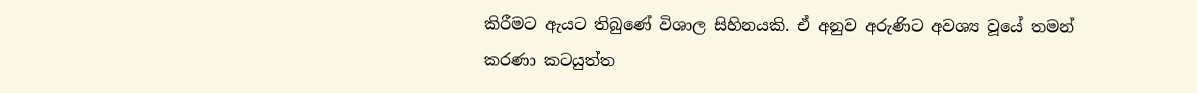කිරීමට ඇයට තිබුණේ විශාල සිහිනයකි. ඒ අනුව අරුණිට අවශ්‍ය වූයේ තමන් කරණා කටයුත්ත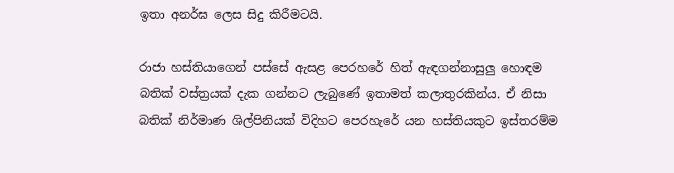ඉතා අනර්ඝ ලෙස සිදු කිරීමටයි.

රාජා හස්තියාගෙන් පස්සේ ඇසළ පෙරහරේ හිත් ඇඳගන්නාසුලු හොඳම බතික් වස්ත්‍රයක් දැක ගන්නට ලැබුණේ ඉතාමත් කලාතුරකින්ය. ඒ නිසා බතික් නිර්මාණ ශිල්පිනියක් විදිහට පෙරහැරේ යන හස්තියකුට ඉස්තරම්ම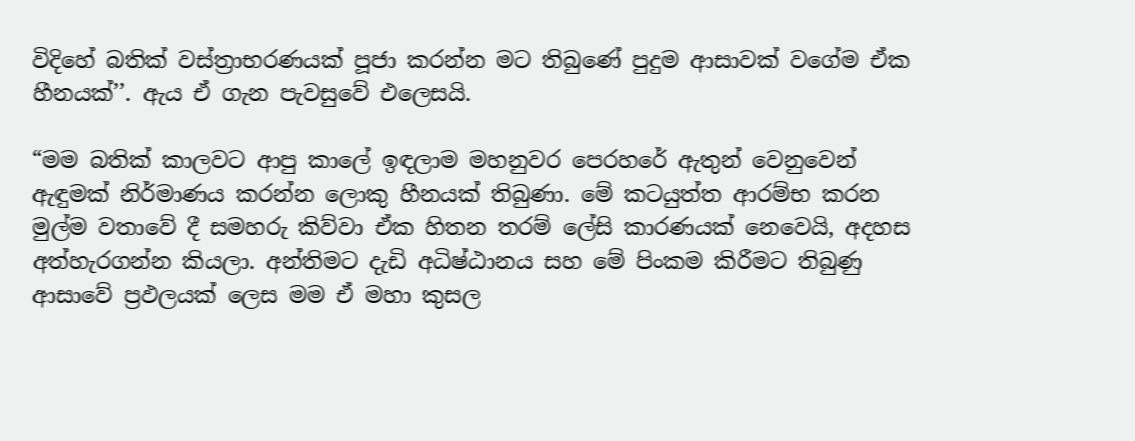විදිහේ බතික් වස්ත්‍රාභරණයක් පූජා කරන්න මට තිබුණේ පුදුම ආසාවක් වගේම ඒක හීනයක්’’. ඇය ඒ ගැන පැවසුවේ එලෙසයි.

“මම බතික් කාලවට ආපු කාලේ ඉඳලාම මහනුවර පෙරහරේ ඇතුන් වෙනුවෙන් ඇඳුමක් නිර්මාණය කරන්න ලොකු හීනයක් තිබුණා. මේ කටයුත්ත ආරම්භ කරන මුල්ම වතාවේ දී සමහරු කිව්වා ඒක හිතන තරම් ලේසි කාරණයක් නෙවෙයි, අදහස අත්හැරගන්න කියලා. අන්තිමට දැඩි අධිෂ්ඨානය සහ මේ පිංකම කිරීමට තිබුණු ආසාවේ ප්‍රඵලයක් ලෙස මම ඒ මහා කුසල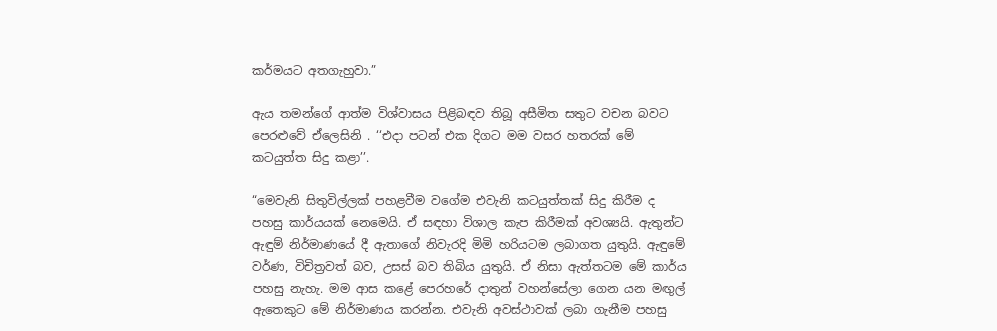කර්මයට අතගැහුවා.”

ඇය තමන්ගේ ආත්ම විශ්වාසය පිළිබඳව තිබූ අසීමිත සතුට වචන බවට පෙරළුවේ ඒලෙසිනි . ‘‘එදා පටන් එක දිගට මම වසර හතරක් මේ කටයුත්ත සිදු කළා’’.

“මෙවැනි සිතුවිල්ලක් පහළවීම වගේම එවැනි කටයුත්තක් සිදු කිරීම ද පහසු කාර්යයක් නෙමෙයි. ඒ සඳහා විශාල කැප කිරීමක් අවශ්‍යයි. ඇතුන්ට ඇඳුම් නිර්මාණයේ දී ඇතාගේ නිවැරදි මිමි හරියටම ලබාගත යුතුයි. ඇඳුමේ වර්ණ, විචිත්‍රවත් බව, උසස් බව තිබිය යුතුයි. ඒ නිසා ඇත්තටම මේ කාර්ය පහසු නැහැ. මම ආස කළේ පෙරහරේ දාතුන් වහන්සේලා ගෙන යන මඟුල් ඇතෙකුට මේ නිර්මාණය කරන්න. එවැනි අවස්ථාවක් ලබා ගැනීම පහසු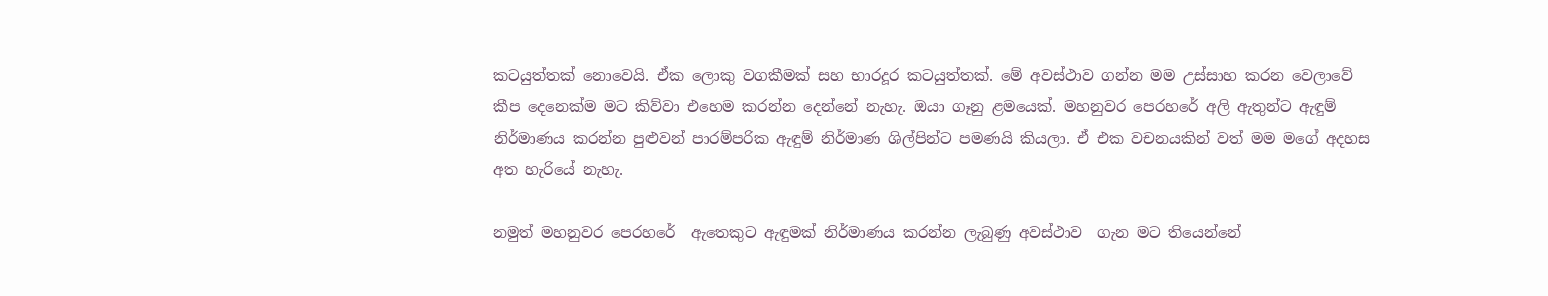කටයුත්තක් නොවෙයි. ඒක ලොකු වගකීමක් සහ භාරදූර කටයුත්තක්. මේ අවස්ථාව ගන්න මම උස්සාහ කරන වෙලාවේ කීප දෙනෙක්ම මට කිව්වා එහෙම කරන්න දෙන්නේ නැහැ. ඔයා ගෑනු ළමයෙක්. මහනුවර පෙරහරේ අලි ඇතුන්ට ඇඳුම් නිර්මාණය කරන්න පුළුවන් පාරම්පරික ඇඳුම් නිර්මාණ ශිල්පින්ට පමණයි කියලා. ඒ එක වචනයකින් වත් මම මගේ අදහස අත හැරියේ නැහැ.

නමුත් මහනුවර පෙරහරේ  ඇතෙකුට ඇඳුමක් නිර්මාණය කරන්න ලැබුණු අවස්ථාව  ගැන මට තියෙන්නේ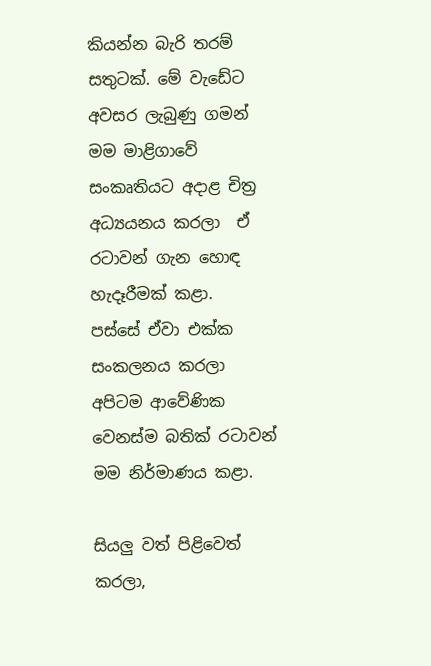කියන්න බැරි තරම් සතුටක්. මේ වැඩේට අවසර ලැබුණු ගමන් මම මාළිගාවේ සංකෘතියට අදාළ චිත්‍ර අධ්‍යයනය කරලා  ඒ රටාවන් ගැන හොඳ හැදෑරීමක් කළා.  පස්සේ ඒවා එක්ක සංකලනය කරලා අපිටම ආවේණික වෙනස්ම බතික් රටාවන් මම නිර්මාණය කළා.

සියලු වත් පිළිවෙත් කරලා,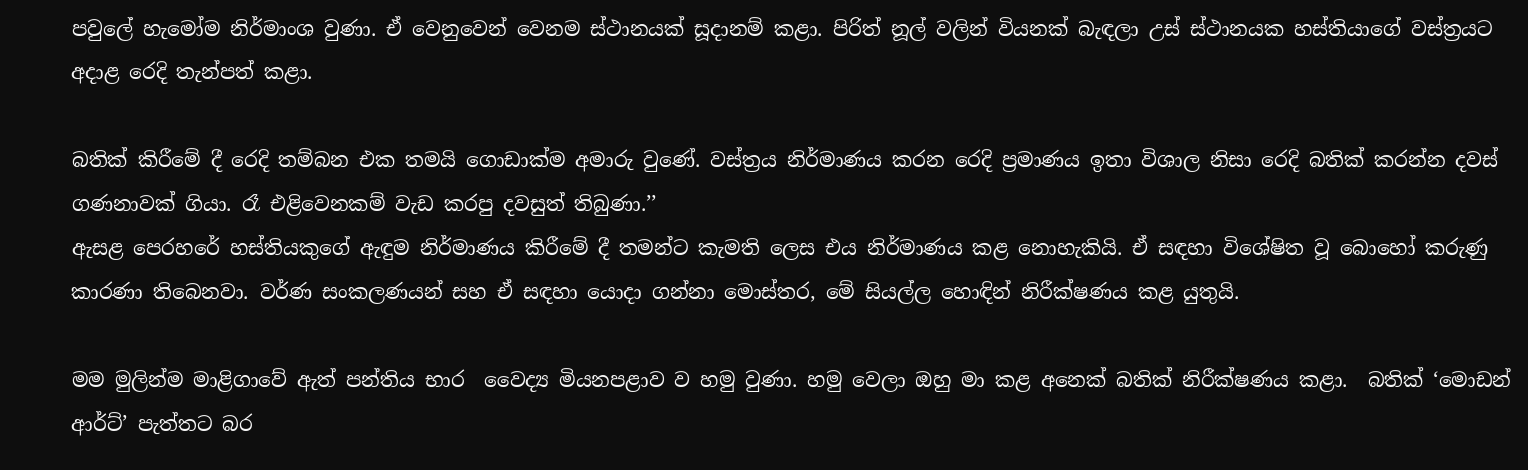පවුලේ හැමෝම නිර්මාංශ වුණා. ඒ වෙනුවෙන් වෙනම ස්ථානයක් සූදානම් කළා. පිරිත් නූල් වලින් වියනක් බැඳලා උස් ස්ථානයක හස්තියාගේ වස්ත්‍රයට අදාළ රෙදි තැන්පත් කළා.

බතික් කිරීමේ දී රෙදි තම්බන එක තමයි ගොඩාක්ම අමාරු වුණේ. වස්ත්‍රය නිර්මාණය කරන රෙදි ප්‍රමාණය ඉතා විශාල නිසා රෙදි බතික් කරන්න දවස් ගණනාවක් ගියා. රෑ එළිවෙනකම් වැඩ කරපු දවසුත් තිබුණා.’’
ඇසළ පෙරහරේ හස්තියකුගේ ඇඳුම නිර්මාණය කිරීමේ දී තමන්ට කැමති ලෙස එය නිර්මාණය කළ නොහැකියි. ඒ සඳහා විශේෂිත වූ බොහෝ කරුණු කාරණා තිබෙනවා. වර්ණ සංකලණයන් සහ ඒ සඳහා යොදා ගන්නා මොස්තර, මේ සියල්ල හොඳින් නිරීක්ෂණය කළ යුතුයි.

මම මුලින්ම මාළිගාවේ ඇත් පන්තිය භාර  වෛද්‍ය මියනපළාව ව හමු වුණා. හමු වෙලා ඔහු මා කළ අනෙක් බතික් නිරීක්ෂණය කළා.  බතික් ‘මොඩන් ආර්ට්’ පැත්තට බර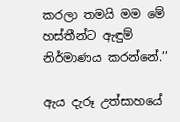කරලා තමයි මම මේ හස්තීන්ට ඇඳුම් නිර්මාණය කරන්නේ.’’

ඇය දැරූ උත්සාහයේ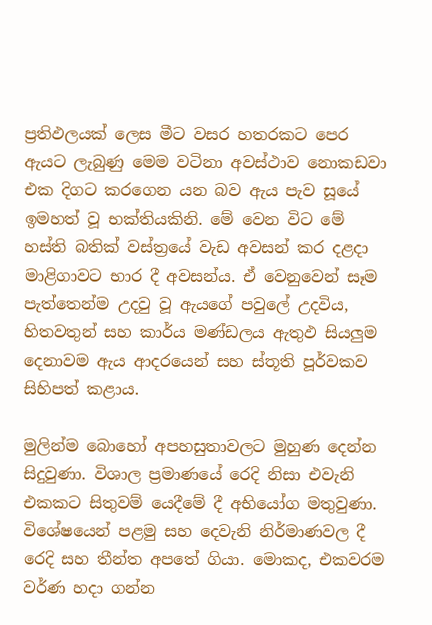ප්‍රතිඵලයක් ලෙස මීට වසර හතරකට පෙර ඇයට ලැබුණු මෙම වටිනා අවස්ථාව නොකඩවා එක දිගට කරගෙන යන බව ඇය පැව සූයේ ඉමහත් වූ භක්තියකිනි. මේ වෙන විට මේ හස්ති බතික් වස්ත්‍රයේ වැඩ අවසන් කර දළදා මාළිගාවට භාර දී අවසන්ය. ඒ වෙනුවෙන් සෑම පැත්තෙන්ම උදවු වූ ඇයගේ පවුලේ උදවිය, හිතවතුන් සහ කාර්ය මණ්ඩලය ඇතුඵ සියලුම දෙනාවම ඇය ආදරයෙන් සහ ස්තූති පූර්වකව සිහිපත් කළාය.

මුලින්ම බොහෝ අපහසුතාවලට මුහුණ දෙන්න සිදුවුණා. විශාල ප්‍රමාණයේ රෙදි නිසා එවැනි එකකට සිතුවම් යෙදීමේ දී අභියෝග මතුවුණා. විශේෂයෙන් පළමු සහ දෙවැනි නිර්මාණවල දී රෙදි සහ තීන්ත අපතේ ගියා. මොකද, එකවරම වර්ණ හදා ගන්න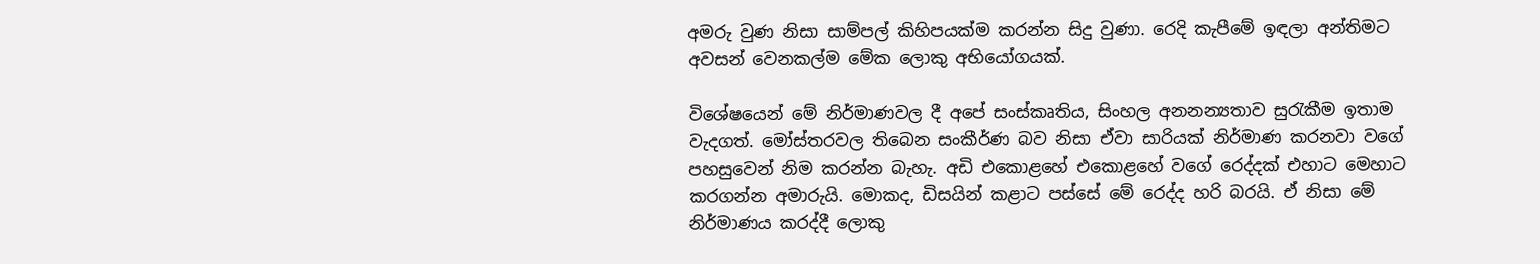අමරු වුණ නිසා සාම්පල් කිහිපයක්ම කරන්න සිදු වුණා. රෙදි කැපීමේ ඉඳලා අන්තිමට අවසන් වෙනකල්ම මේක ලොකු අභියෝගයක්.

විශේෂයෙන් මේ නිර්මාණවල දී අපේ සංස්කෘතිය, සිංහල අනනන්‍යතාව සුරැකීම ඉතාම වැදගත්. මෝස්තරවල තිබෙන සංකීර්ණ බව නිසා ඒවා සාරියක් නිර්මාණ කරනවා වගේ පහසුවෙන් නිම කරන්න බැහැ. අඩි එකොළහේ එකොළහේ වගේ රෙද්දක් එහාට මෙහාට කරගන්න අමාරුයි. මොකද, ඩිසයින් කළාට පස්සේ මේ රෙද්ද හරි බරයි. ඒ නිසා මේ නිර්මාණය කරද්දී ලොකු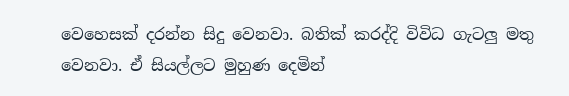වෙහෙසක් දරන්න සිදු වෙනවා. බතික් කරද්දි විවිධ ගැටලු මතු වෙනවා. ඒ සියල්ලට මුහුණ දෙමින්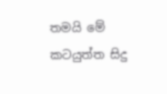තමයි මේ කටයුත්ත සිදු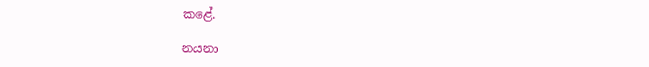කළේ.

නයනා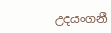උදයංගනී